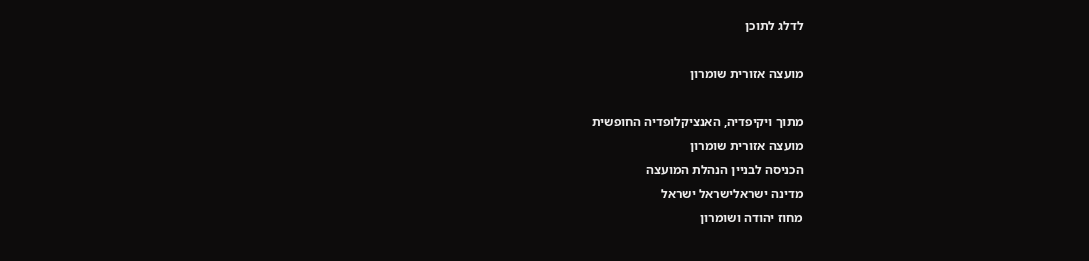לדלג לתוכן

מועצה אזורית שומרון

מתוך ויקיפדיה, האנציקלופדיה החופשית
מועצה אזורית שומרון
הכניסה לבניין הנהלת המועצה
מדינה ישראלישראל ישראל
מחוז יהודה ושומרון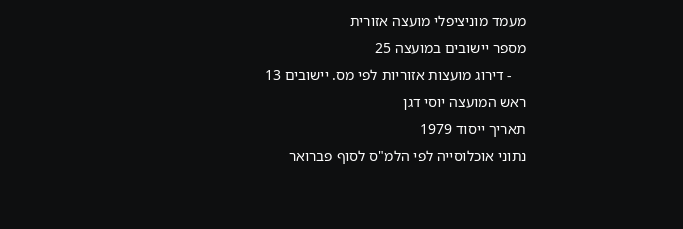מעמד מוניציפלי מועצה אזורית
מספר יישובים במועצה 25
    - דירוג מועצות אזוריות לפי מס. יישובים 13
ראש המועצה יוסי דגן
תאריך ייסוד 1979
נתוני אוכלוסייה לפי הלמ"ס לסוף פברואר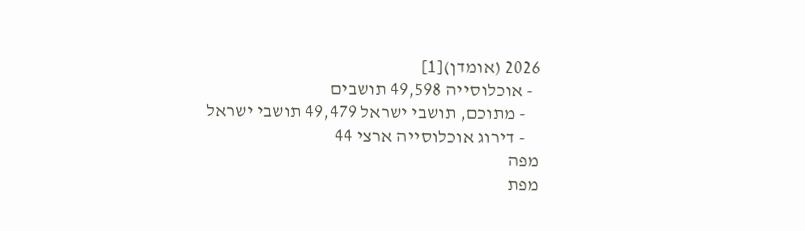2026 (אומדן)[1]
  - אוכלוסייה 49,598 תושבים
    - מתוכם, תושבי ישראל 49,479 תושבי ישראל
    - דירוג אוכלוסייה ארצי 44
מפה
מפת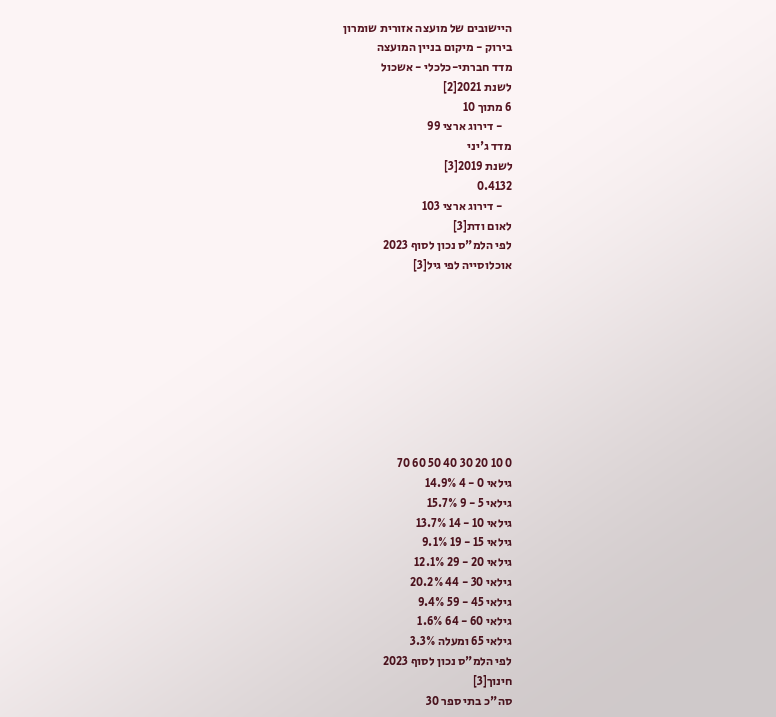היישובים של מועצה אזורית שומרון
בירוק - מיקום בניין המועצה
מדד חברתי-כלכלי - אשכול
לשנת 2021[2]
6 מתוך 10
    - דירוג ארצי 99
מדד ג'יני
לשנת 2019[3]
0.4132
    - דירוג ארצי 103
לאום ודת[3]
לפי הלמ"ס נכון לסוף 2023
אוכלוסייה לפי גיל[3]









0 10 20 30 40 50 60 70
גילאי 0 - 4 14.9%
גילאי 5 - 9 15.7%
גילאי 10 - 14 13.7%
גילאי 15 - 19 9.1%
גילאי 20 - 29 12.1%
גילאי 30 - 44 20.2%
גילאי 45 - 59 9.4%
גילאי 60 - 64 1.6%
גילאי 65 ומעלה 3.3%
לפי הלמ"ס נכון לסוף 2023
חינוך[3]
סה"כ בתי ספר 30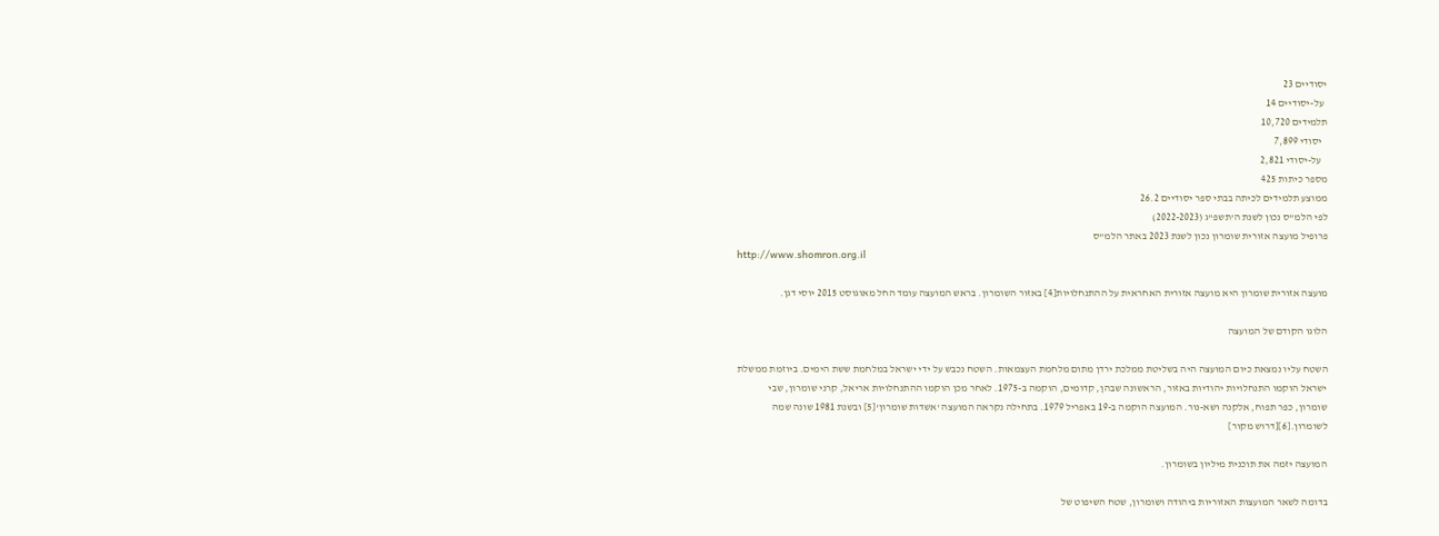יסודיים 23
  על-יסודיים 14
תלמידים 10,720
   יסודי 7,899
   על-יסודי 2,821
מספר כיתות 425
ממוצע תלמידים לכיתה בבתי ספר יסודיים 26.2
לפי הלמ"ס נכון לשנת ה'תשפ"ג (2022-2023)
פרופיל מועצה אזורית שומרון נכון לשנת 2023 באתר הלמ"ס
http://www.shomron.org.il

מועצה אזורית שומרון היא מועצה אזורית האחראית על ההתנחלויות[4] באזור השומרון. בראש המועצה עומד החל מאוגוסט 2015 יוסי דגן.

הלוגו הקודם של המועצה

השטח עליו נמצאת כיום המועצה היה בשליטת ממלכת ירדן מתום מלחמת העצמאות. השטח נכבש על ידי ישראל במלחמת ששת הימים. ביוזמת ממשלת ישראל הוקמו התנחלויות יהודיות באזור, הראשונה שבהן, קדומים, הוקמה ב-1975. לאחר מכן הוקמו ההתנחלויות אריאל, קרני שומרון, שבי שומרון, כפר תפוח, אלקנה ושא-נור. המועצה הוקמה ב-19 באפריל 1979. בתחילה נקראה המועצה 'אשדות שומרון'[5] ובשנת 1981 שונה שמה לשומרון.[6][דרוש מקור]

המועצה יזמה את תוכנית מיליון בשומרון.

בדומה לשאר המועצות האזוריות ביהודה ושומרון, שטח השיפוט של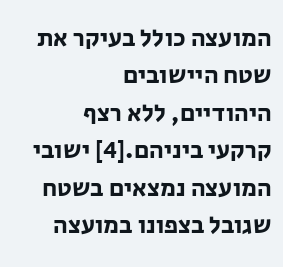המועצה כולל בעיקר את שטח היישובים היהודיים, ללא רצף קרקעי ביניהם.[4] ישובי המועצה נמצאים בשטח שגובל בצפונו במועצה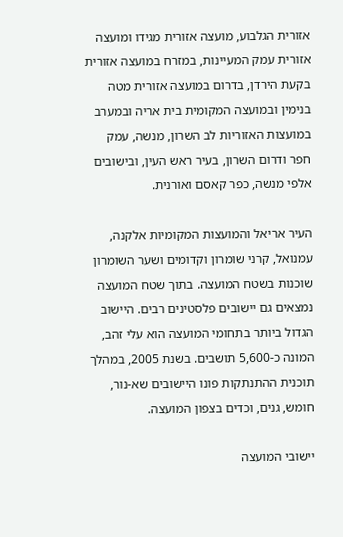אזורית הגלבוע, מועצה אזורית מגידו ומועצה אזורית עמק המעיינות, במזרח במועצה אזורית בקעת הירדן, בדרום במועצה אזורית מטה בנימין ובמועצה המקומית בית אריה ובמערב במועצות האזוריות לב השרון, מנשה, עמק חפר ודרום השרון, בעיר ראש העין, ובישובים אלפי מנשה, כפר קאסם ואורנית.

העיר אריאל והמועצות המקומיות אלקנה, עמנואל, קרני שומרון וקדומים ושער השומרון שוכנות בשטח המועצה. בתוך שטח המועצה נמצאים גם יישובים פלסטינים רבים. היישוב הגדול ביותר בתחומי המועצה הוא עלי זהב, המונה כ-5,600 תושבים. בשנת 2005, במהלך תוכנית ההתנתקות פונו היישובים שא-נור, חומש, גנים, וכדים בצפון המועצה.

יישובי המועצה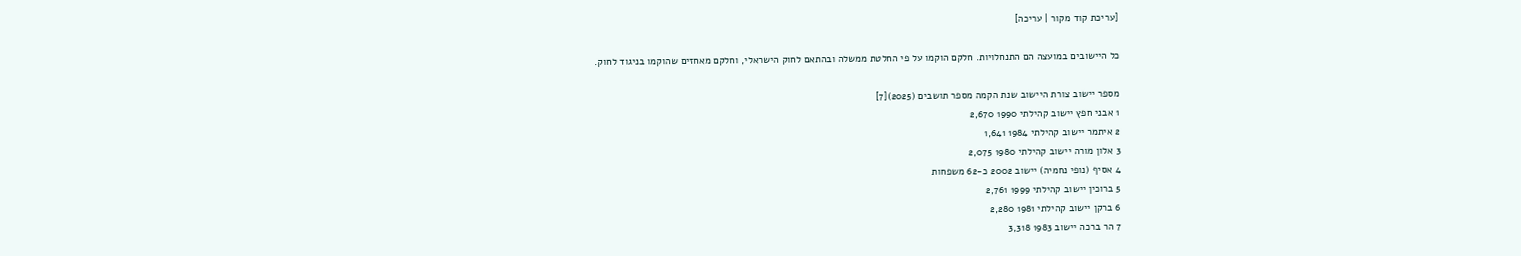[עריכת קוד מקור | עריכה]

כל היישובים במועצה הם התנחלויות. חלקם הוקמו על פי החלטת ממשלה ובהתאם לחוק הישראלי, וחלקם מאחזים שהוקמו בניגוד לחוק.

מספר יישוב צורת היישוב שנת הקמה מספר תושבים (2025)[7]
1 אבני חפץ יישוב קהילתי 1990 2,670
2 איתמר יישוב קהילתי 1984 1,641
3 אלון מורה יישוב קהילתי 1980 2,075
4 אסיף (נופי נחמיה) יישוב 2002 כ-62 משפחות
5 ברוכין יישוב קהילתי 1999 2,761
6 ברקן יישוב קהילתי 1981 2,280
7 הר ברכה יישוב 1983 3,318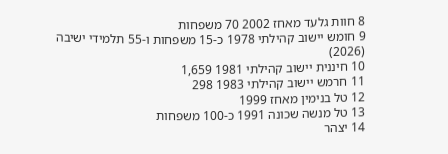8 חוות גלעד מאחז 2002 70 משפחות
9 חומש יישוב קהילתי 1978 כ-15 משפחות ו-55 תלמידי ישיבה (2026)
10 חיננית יישוב קהילתי 1981 1,659
11 חרמש יישוב קהילתי 1983 298
12 טל בנימין מאחז 1999
13 טל מנשה שכונה 1991 כ-100 משפחות
14 יצהר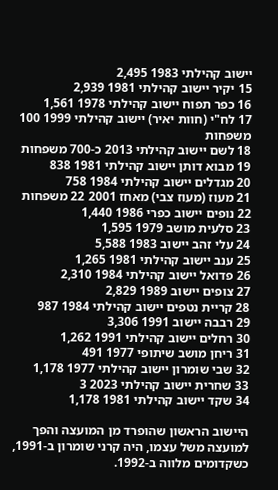יישוב קהילתי 1983 2,495
15 יקיר יישוב קהילתי 1981 2,939
16 כפר תפוח יישוב קהילתי 1978 1,561
17 לח"י (חוות יאיר) יישוב קהילתי 1999 100 משפחות
18 לשם יישוב קהילתי 2013 כ-700 משפחות
19 מבוא דותן יישוב קהילתי 1981 838
20 מגדלים יישוב קהילתי 1984 758
21 מעוז (מעוז צבי) מאחז 2001 22 משפחות
22 נופים יישוב כפרי 1986 1,440
23 סלעית מושב 1979 1,595
24 עלי זהב יישוב 1983 5,588
25 ענב יישוב קהילתי 1981 1,265
26 פדואל יישוב קהילתי 1984 2,310
27 צופים יישוב 1989 2,829
28 קריית נטפים יישוב קהילתי 1984 987
29 רבבה יישוב 1991 3,306
30 רחלים יישוב קהילתי 1991 1,262
31 ריחן מושב שיתופי 1977 491
32 שבי שומרון יישוב קהילתי 1977 1,178
33 שחרית יישוב קהילתי 2023 3
34 שקד יישוב קהילתי 1981 1,178

היישוב הראשון שהופרד מן המועצה והפך למועצה משל עצמו, היה קרני שומרון ב-1991, כשקדומים מלווה ב-1992.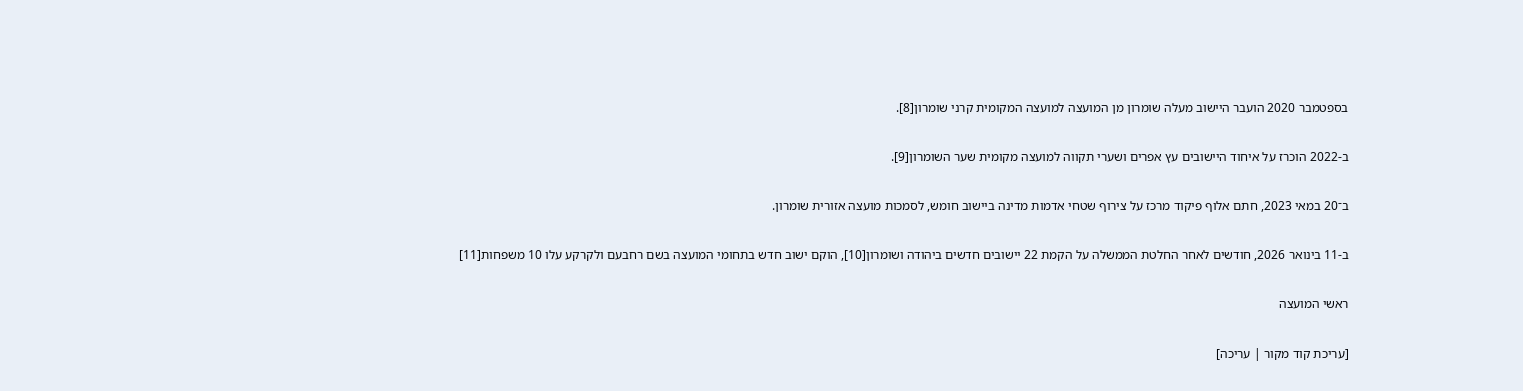בספטמבר 2020 הועבר היישוב מעלה שומרון מן המועצה למועצה המקומית קרני שומרון[8].

ב-2022 הוכרז על איחוד היישובים עץ אפרים ושערי תקווה למועצה מקומית שער השומרון[9].

ב־20 במאי 2023, חתם אלוף פיקוד מרכז על צירוף שטחי אדמות מדינה ביישוב חומש, לסמכות מועצה אזורית שומרון.

ב-11 בינואר 2026, חודשים לאחר החלטת הממשלה על הקמת 22 יישובים חדשים ביהודה ושומרון[10], הוקם ישוב חדש בתחומי המועצה בשם רחבעם ולקרקע עלו 10 משפחות[11]

ראשי המועצה

[עריכת קוד מקור | עריכה]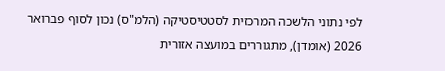לפי נתוני הלשכה המרכזית לסטטיסטיקה (הלמ"ס) נכון לסוף פברואר 2026 (אומדן), מתגוררים במועצה אזורית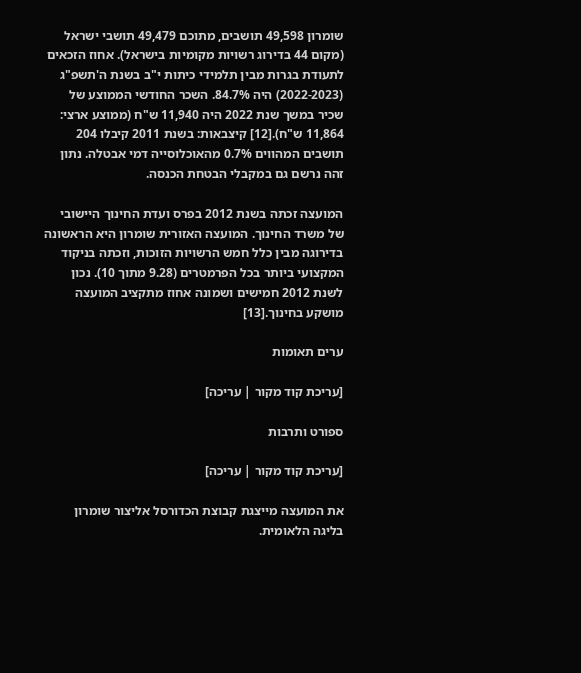שומרון 49,598 תושבים, מתוכם 49,479 תושבי ישראל (מקום 44 בדירוג רשויות מקומיות בישראל). אחוז הזכאים לתעודת בגרות מבין תלמידי כיתות י"ב בשנת ה'תשפ"ג (2022-2023) היה 84.7%. השכר החודשי הממוצע של שכיר במשך שנת 2022 היה 11,940 ש"ח (ממוצע ארצי: 11,864 ש"ח).[12] קיצבאות: בשנת 2011 קיבלו 204 תושבים המהווים 0.7% מהאוכלוסייה דמי אבטלה. נתון זהה נרשם גם במקבלי הבטחת הכנסה.

המועצה זכתה בשנת 2012 בפרס ועדת החינוך היישובי של משרד החינוך. המועצה האזורית שומרון היא הראשונה בדירוגה מבין כלל חמש הרשויות הזוכות, וזכתה בניקוד המקצועי ביותר בכל הפרמטרים (9.28 מתוך 10). נכון לשנת 2012 חמישים ושמונה אחוז מתקציב המועצה מושקע בחינוך.[13]

ערים תאומות

[עריכת קוד מקור | עריכה]

ספורט ותרבות

[עריכת קוד מקור | עריכה]

את המועצה מייצגת קבוצת הכדורסל אליצור שומרון בליגה הלאומית.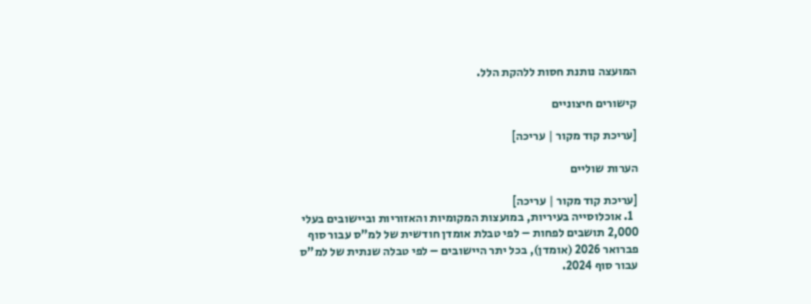המועצה נותנת חסות ללהקת הלל.

קישורים חיצוניים

[עריכת קוד מקור | עריכה]

הערות שוליים

[עריכת קוד מקור | עריכה]
  1. אוכלוסייה בעיריות, במועצות המקומיות והאזוריות וביישובים בעלי 2,000 תושבים לפחות – לפי טבלת אומדן חודשית של למ"ס עבור סוף פברואר 2026 (אומדן), בכל יתר היישובים – לפי טבלה שנתית של למ"ס עבור סוף 2024.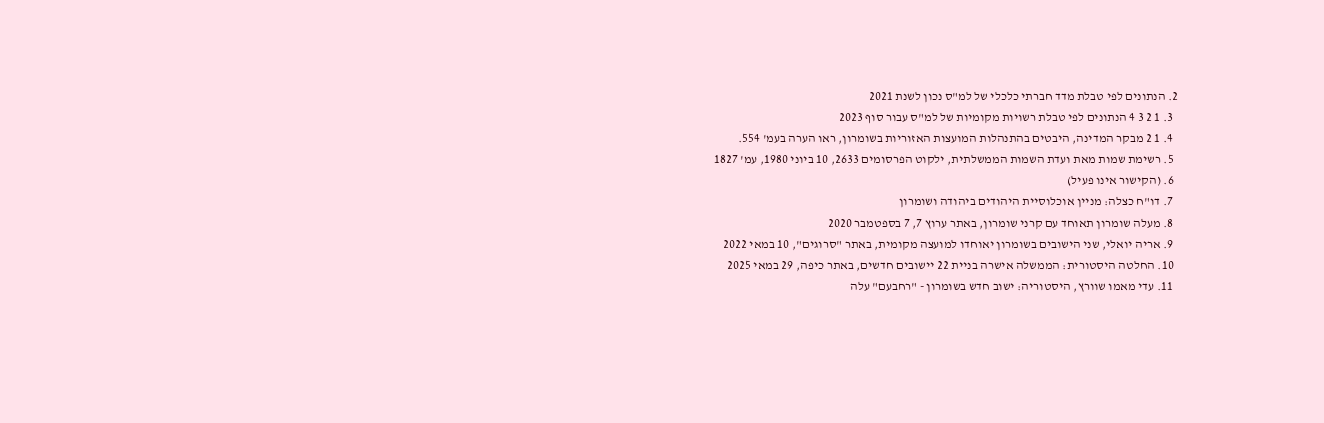2. הנתונים לפי טבלת מדד חברתי כלכלי של למ"ס נכון לשנת 2021
  3. 1 2 3 4 הנתונים לפי טבלת רשויות מקומיות של למ"ס עבור סוף 2023
  4. 1 2 מבקר המדינה, היבטים בהתנהלות המועצות האזוריות בשומרון, ראו הערה בעמ' 554.
  5. רשימת שמות מאת ועדת השמות הממשלתית, ילקוט הפרסומים 2633, 10 ביוני 1980, עמ' 1827
  6. (הקישור אינו פעיל)
  7. דו"ח כצלה: מניין אוכלוסיית היהודים ביהודה ושומרון
  8. מעלה שומרון תאוחד עם קרני שומרון, באתר ערוץ 7, 7 בספטמבר 2020
  9. אריה יואלי, שני הישובים בשומרון יאוחדו למועצה מקומית, באתר "סרוגים", 10 במאי 2022
  10. החלטה היסטורית: הממשלה אישרה בניית 22 יישובים חדשים, באתר כיפה, 29 במאי 2025
  11. עדי מאמו שוורץ, היסטוריה: ישוב חדש בשומרון - "רחבעם" עלה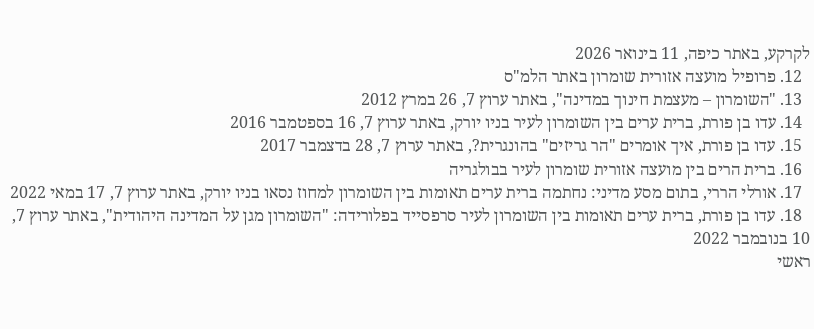לקרקע, באתר כיפה, 11 בינואר 2026
  12. פרופיל מועצה אזורית שומרון באתר הלמ"ס
  13. "השומרון – מעצמת חינוך במדינה", באתר ערוץ 7, 26 במרץ 2012
  14. עדו בן פורת, ברית ערים בין השומרון לעיר בניו יורק, באתר ערוץ 7, 16 בספטמבר 2016
  15. עדו בן פורת, איך אומרים "הר גריזים" בהונגרית?, באתר ערוץ 7, 28 בדצמבר 2017
  16. ברית הרים בין מועצה אזורית שומרון לעיר בבולגריה
  17. אורלי הררי, בתום מסע מדיני: נחתמה ברית ערים תאומות בין השומרון למחוז נסאו בניו יורק, באתר ערוץ 7, 17 במאי 2022
  18. עדו בן פורת, ברית ערים תאומות בין השומרון לעיר סרפסייד בפלורידה: "השומרון מגן על המדינה היהודית", באתר ערוץ 7, 10 בנובמבר 2022
ראשי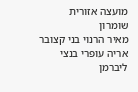מועצה אזורית שומרון
מאיר הרנוי בני קצובר אריה עופרי בנצי ליברמן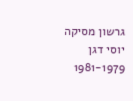גרשון מסיקה יוסי דגן
1981-1979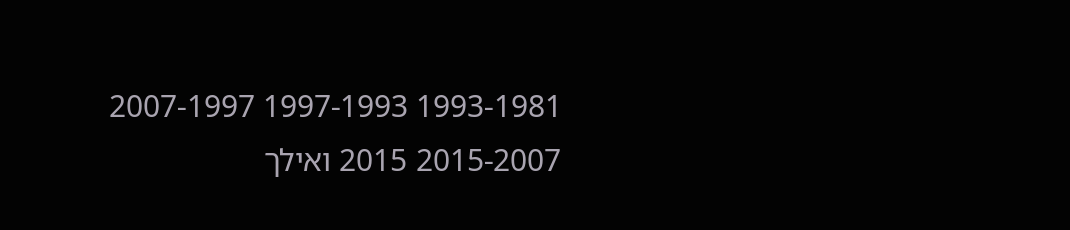1993-1981 1997-1993 2007-1997 2015-2007 2015 ואילך